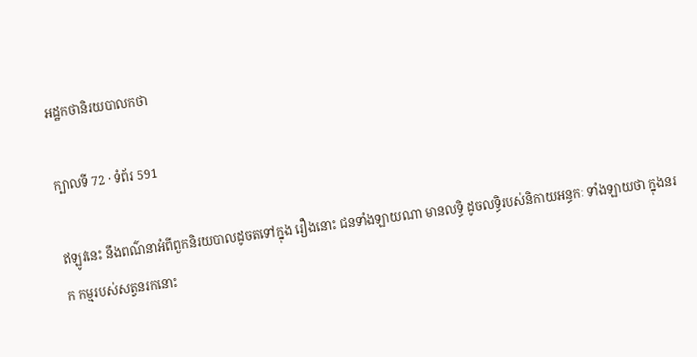អដ្ឋកថានិរយបាលកថា

ក្បាលទី 72 · ទំព័រ 591

ឥឡូវនេះ នឹងពណ៌នាអំពីពួកនិរយបាលដូចតទៅក្នុង រឿងនោះ ជនទាំងឡាយណា មានលទ្ធិ ដូចលទ្ធិរបស់និកាយអន្ធកៈ ទាំងឡាយថា ក្នុងនរក កម្មរបស់សត្វនរកនោះ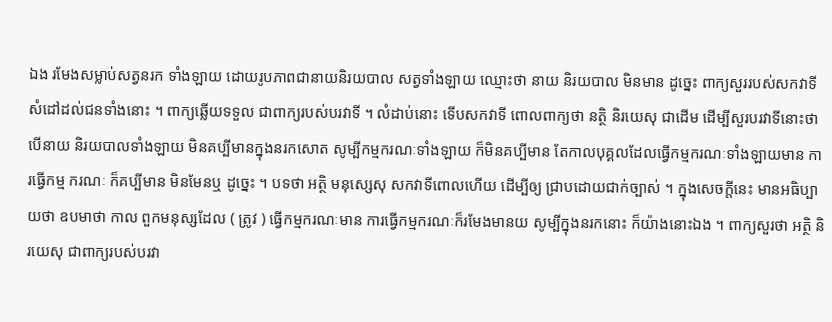ឯង រមែងសម្លាប់សត្វនរក ទាំងឡាយ ដោយរូបភាពជានាយនិរយបាល សត្វទាំងឡាយ ឈ្មោះថា នាយ និរយបាល មិនមាន ដូច្នេះ ពាក្យសួររបស់សកវាទី សំដៅដល់ជនទាំងនោះ ។ ពាក្យឆ្លើយទទួល ជាពាក្យរបស់បរវាទី ។ លំដាប់នោះ ទើបសកវាទី ពោលពាក្យថា នត្ថិ និរយេសុ ជាដើម ដើម្បីសួរបរវាទីនោះថា បើនាយ និរយបាលទាំងឡាយ មិនគប្បីមានក្នុងនរកសោត សូម្បីកម្មករណៈទាំងឡាយ ក៏មិនគប្បីមាន តែកាលបុគ្គលដែលធ្វើកម្មករណៈទាំងឡាយមាន ការធ្វើកម្ម ករណៈ ក៏គប្បីមាន មិនមែនឬ ដូច្នេះ ។ បទថា អត្ថិ មនុស្សេសុ សកវាទីពោលហើយ ដើម្បីឲ្យ ជ្រាបដោយជាក់ច្បាស់ ។ ក្នុងសេចក្តីនេះ មានអធិប្បាយថា ឧបមាថា កាល ពួកមនុស្សដែល ( ត្រូវ ) ធ្វើកម្មករណៈមាន ការធ្វើកម្មករណៈក៏រមែងមានយ សូម្បីក្នុងនរកនោះ ក៏យ៉ាងនោះឯង ។ ពាក្យសួរថា អត្ថិ និរយេសុ ជាពាក្យរបស់បរវា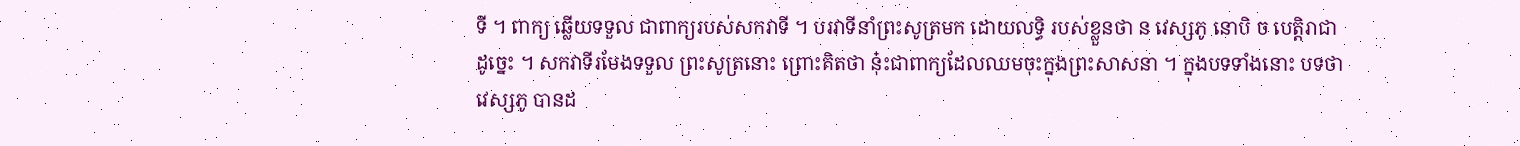ទី ។ ពាក្យ ឆ្លើយទទួល ជាពាក្យរបស់សកវាទី ។ បរវាទីនាំព្រះសូត្រមក ដោយលទ្ធិ របស់ខ្លួនថា ន វេស្សភូ នោបិ ច បេត្តិរាជា ដូច្នេះ ។ សកវាទីរមែងទទួល ព្រះសូត្រនោះ ព្រោះគិតថា នុ៎ះជាពាក្យដែលឈមចុះក្នុងព្រះសាសនា ។ ក្នុងបទទាំងនោះ បទថា វេស្សភូ បានដ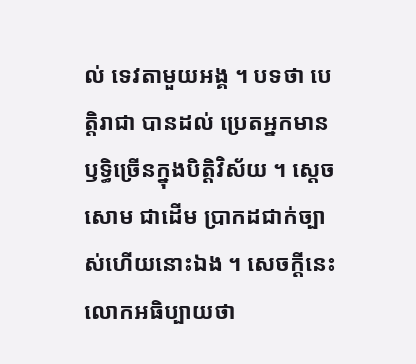ល់ ទេវតាមួយអង្គ ។ បទថា បេត្តិរាជា បានដល់ ប្រេតអ្នកមានឫទ្ធិច្រើនក្នុងបិត្តិវិស័យ ។ ស្តេចសោម ជាដើម ប្រាកដជាក់ច្បាស់ហើយនោះឯង ។ សេចក្តីនេះ លោកអធិប្បាយថា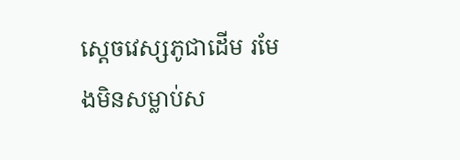ស្តេចវេស្សភូជាដើម រមែងមិនសម្លាប់ស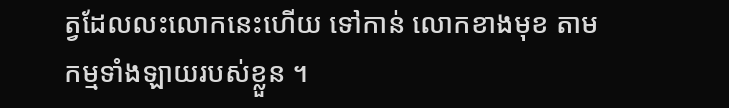ត្វដែលលះលោកនេះហើយ ទៅកាន់ លោកខាងមុខ តាមកម្មទាំងឡាយរបស់ខ្លួន ។